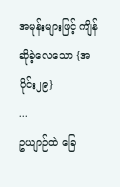အမုန်းများဖြင့် ကျိန်ဆိုခဲ့လေသော {အပိုင်း၂၉}
...
ဥယျာဉ်ထဲ ခြေ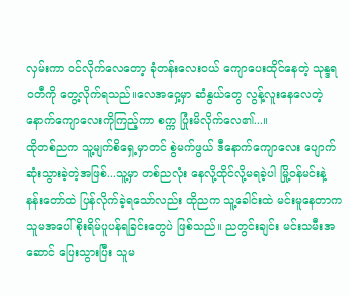လှမ်းကာ ဝင်လိုက်လေတော့ ခုံတန်းလေးဝယ် ကျောပေးထိုင်နေတဲ့ သုန္ဒရဝတီကို တွေ့လိုက်ရသည်။လေအဝှေ့မှာ ဆံနွယ်တွေ လွန့်လူးနေလေတဲ့ နောက်ကျောလေးကိုကြည့်ကာ စက္က ပြုံးမိလိုက်လေ၏...။
ထိုတစ်ညက သူ့မျက်စိရှေ့မှာတင် စွဲမက်ဖွယ် ဒီနောက်ကျောလေး ပျောက်ဆုံးသွားခဲ့တဲ့အဖြစ်...သူ့မှာ တစ်ညလုံး နေလို့ထိုင်လို့မရခဲ့ပါ မြို့ဝန်မင်းနဲ့ နန်းတော်ထဲ ပြန်လိုက်ခဲ့ရသော်လည်း ထိုညက သူ့ခေါင်းထဲ မင်းမူနေတာက သူမအပေါ် စိုးရိမ်ပူပန်ရခြင်းတွေပဲ ဖြစ်သည်။ ညတွင်းချင်း မင်းသမီးအဆောင် ပြေးသွားပြီး သူမ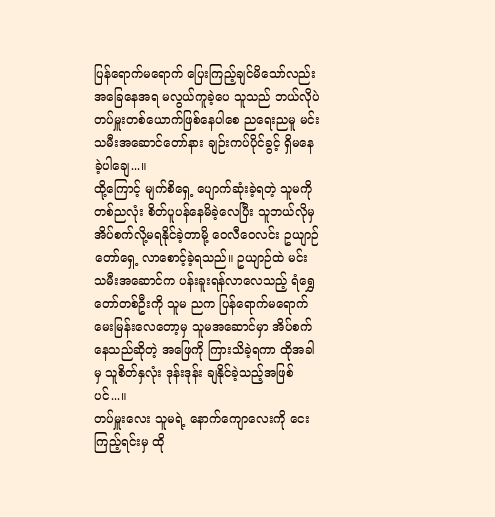ပြန်ရောက်မရောက် ပြေးကြည့်ချင်မိသော်လည်း အခြေနေအရ မလွယ်ကူခဲ့ပေ သူသည် ဘယ်လိုပဲ တပ်မှူးတစ်ယောက်ဖြစ်နေပါစေ ညရေးညမူ မင်းသမီးအဆောင်တော်နား ချဉ်းကပ်ပိုင်ခွင့် ရှိမနေခဲ့ပါချေ...။
ထို့ကြောင့် မျက်စိရှေ့ ပျောက်ဆုံးခဲ့ရတဲ့ သူမကို တစ်ညလုံး စိတ်ပူပန်နေမိခဲ့လေပြီး သူဘယ်လိုမှ အိပ်စက်လို့မရနိုင်ခဲ့တာမို့ ဝေလီဝေလင်း ဥယျာဉ်တော်ရှေ့ လာစောင့်ခဲ့ရသည်။ ဥယျာဉ်ထဲ မင်းသမီးအဆောင်က ပန်းခူးရန်လာလေသည့် ရံရွှေတော်တစ်ဦးကို သူမ ညက ပြန်ရောက်မရောက် မေးမြန်းလေတော့မှ သူမအဆောင်မှာ အိပ်စက်နေသည်ဆိုတဲ့ အဖြေကို ကြားသိခဲ့ရကာ ထိုအခါမှ သူစိတ်နှလုံး ဒုန်းဒုန်း ချနိုင်ခဲ့သည့်အဖြစ်ပင်...။
တပ်မှူးလေး သူမရဲ့ နောက်ကျောလေးကို ငေးကြည့်ရင်းမှ ထို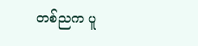တစ်ညက ပူ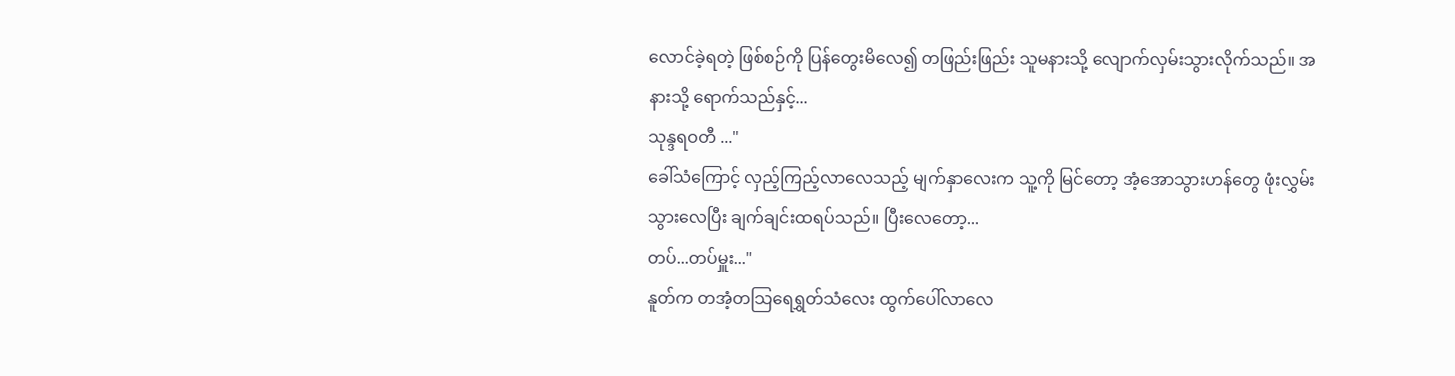လောင်ခဲ့ရတဲ့ ဖြစ်စဉ်ကို ပြန်တွေးမိလေ၍ တဖြည်းဖြည်း သူမနားသို့ လျောက်လှမ်းသွားလိုက်သည်။ အနားသို့ ရောက်သည်နှင့်...
သုန္ဒရဝတီ ..."
ခေါ်သံကြောင့် လှည့်ကြည့်လာလေသည့် မျက်နှာလေးက သူ့ကို မြင်တော့ အံ့အောသွားဟန်တွေ ဖုံးလွှမ်းသွားလေပြီး ချက်ချင်းထရပ်သည်။ ပြီးလေတော့...
တပ်...တပ်မှူး..."
နူတ်က တအံ့တသြရေရွှတ်သံလေး ထွက်ပေါ်လာလေ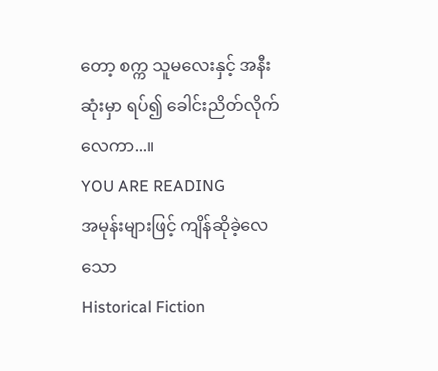တော့ စက္က သူမလေးနှင့် အနီးဆုံးမှာ ရပ်၍ ခေါင်းညိတ်လိုက်လေကာ...။
YOU ARE READING
အမုန်းများဖြင့် ကျိန်ဆိုခဲ့လေသော
Historical Fiction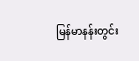မြန်မာနန်းတွင်း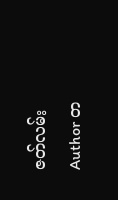ဇတ်လမ်း Author တ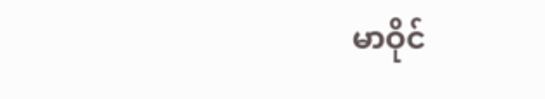မာဝိုင်